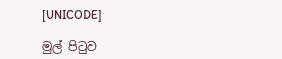[UNICODE]

මුල් පිටුව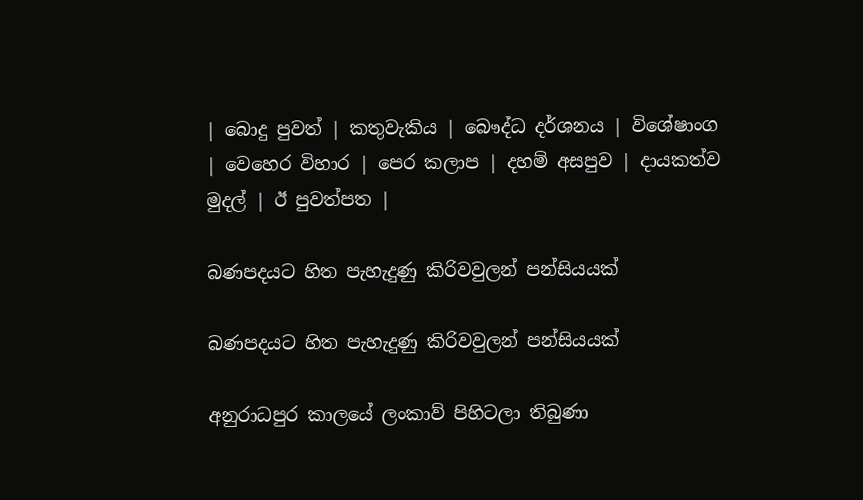| බොදු පුවත් | කතුවැකිය | බෞද්ධ දර්ශනය | විශේෂාංග | වෙහෙර විහාර | පෙර කලාප | දහම් අසපුව | දායකත්ව මුදල් | ඊ පුවත්පත |

බණපදයට හිත පැහැදුණු කිරිවවුලන් පන්සියයක්

බණපදයට හිත පැහැදුණු කිරිවවුලන් පන්සියයක්

අනුරාධපුර කාලයේ ලංකාව් පිහිටලා තිබුණා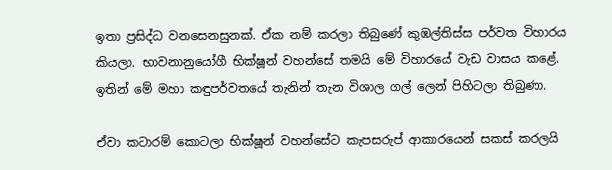ඉතා ප්‍රසිද්ධ වනසෙනසුනක්. ඒක නම් කරලා තිබුණේ කුඹල්තිස්ස පර්වත විහාරය කියලා. භාවනානුයෝගී භික්ෂූන් වහන්සේ තමයි මේ විහාරයේ වැඩ වාසය කළේ. ඉතින් මේ මහා කඳුපර්වතයේ තැනින් තැන විශාල ගල් ලෙන් පිහිටලා තිබුණා.

ඒවා කටාරම් කොටලා භික්ෂූන් වහන්සේට කැපසරුප් ආකාරයෙන් සකස් කරලයි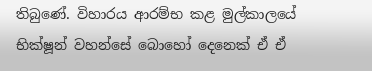තිබුණේ. විහාරය ආරම්භ කළ මුල්කාලයේ භික්ෂූන් වහන්සේ බොහෝ දෙනෙක් ඒ ඒ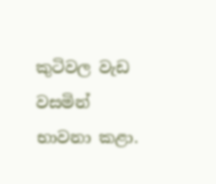කුටිවල වැඩ වසමින් භාවනා කළා.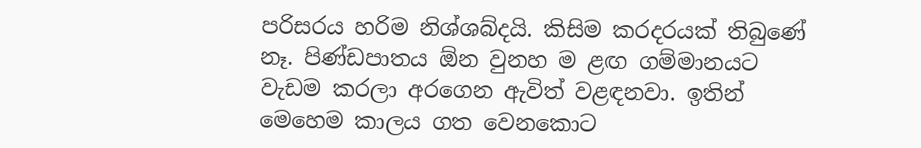පරිසරය හරිම නිශ්ශබ්දයි. කිසිම කරදරයක් තිබුණේ නෑ. පිණ්ඩපාතය ඕන වුනහ ම ළඟ ගම්මානයට වැඩම කරලා අරගෙන ඇවිත් වළඳනවා. ඉතින් මෙහෙම කාලය ගත වෙනකොට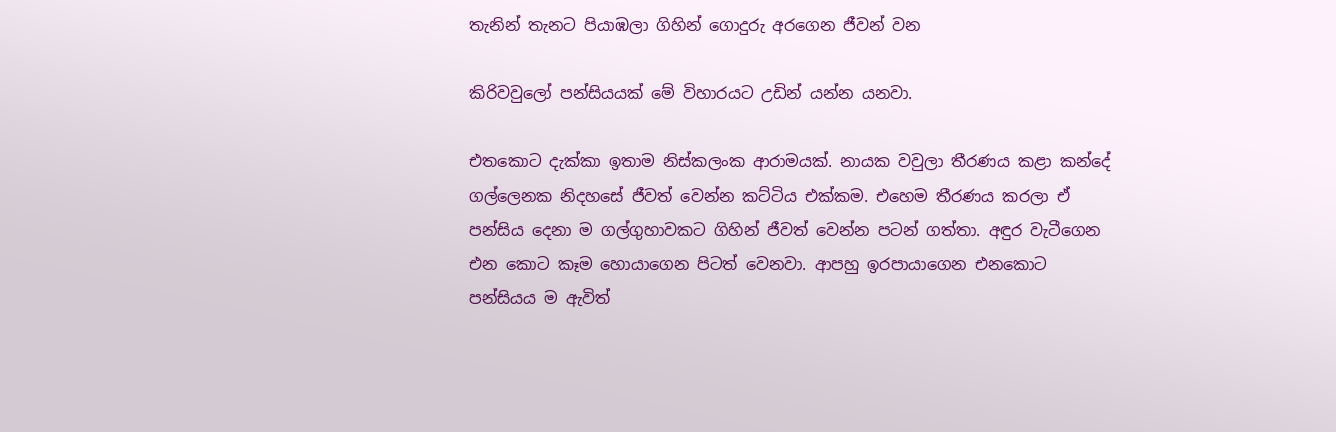තැනින් තැනට පියාඹලා ගිහින් ගොදුරු අරගෙන ජීවන් වන

කිරිවවුලෝ පන්සියයක් මේ විහාරයට උඩින් යන්න යනවා.

එතකොට දැක්කා ඉතාම නිස්කලංක ආරාමයක්. නායක වවුලා තීරණය කළා කන්දේ ගල්ලෙනක නිදහසේ ජීවත් වෙන්න කට්ටිය එක්කම. එහෙම තීරණය කරලා ඒ පන්සිය දෙනා ම ගල්ගුහාවකට ගිහින් ජීවත් වෙන්න පටන් ගත්තා. අඳුර වැටීගෙන එන කොට කෑම හොයාගෙන පිටත් වෙනවා. ආපහු ඉරපායාගෙන එනකොට පන්සියය ම ඇවිත්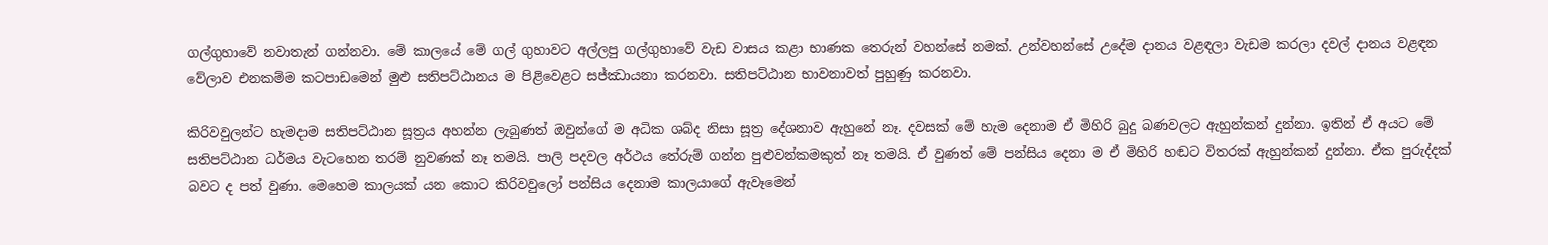ගල්ගුහාවේ නවාතැන් ගන්නවා. මේ කාලයේ මේ ගල් ගුහාවට අල්ලපු ගල්ගුහාවේ වැඩ වාසය කළා භාණක තෙරුන් වහන්සේ නමක්. උන්වහන්සේ උදේම දානය වළඳලා වැඩම කරලා දවල් දානය වළඳන වේලාව එනකම්ම කටපාඩමෙන් මුළු සතිපට්ඨානය ම පිළිවෙළට සජ්ඣායනා කරනවා. සතිපට්ඨාන භාවනාවත් පුහුණු කරනවා.

කිරිවවුලන්ට හැමදාම සතිපට්ඨාන සූත්‍රය අහන්න ලැබුණත් ඔවුන්ගේ ම අධික ශබ්ද නිසා සූත්‍ර දේශනාව ඇහුනේ නෑ. දවසක් මේ හැම දෙනාම ඒ මිහිරි බුදු බණවලට ඇහුන්කන් දුන්නා. ඉතින් ඒ අයට මේ සතිපට්ඨාන ධර්මය වැටහෙන තරම් නුවණක් නෑ තමයි. පාලි පදවල අර්ථය තේරුම් ගන්න පුළුවන්කමකුත් නෑ තමයි. ඒ වුණත් මේ පන්සිය දෙනා ම ඒ මිහිරි හඬට විතරක් ඇහුන්කන් දුන්නා. ඒක පුරුද්දක් බවට ද පත් වුණා. මෙහෙම කාලයක් යන කොට කිරිවවුලෝ පන්සිය දෙනාම කාලයාගේ ඇවෑමෙන්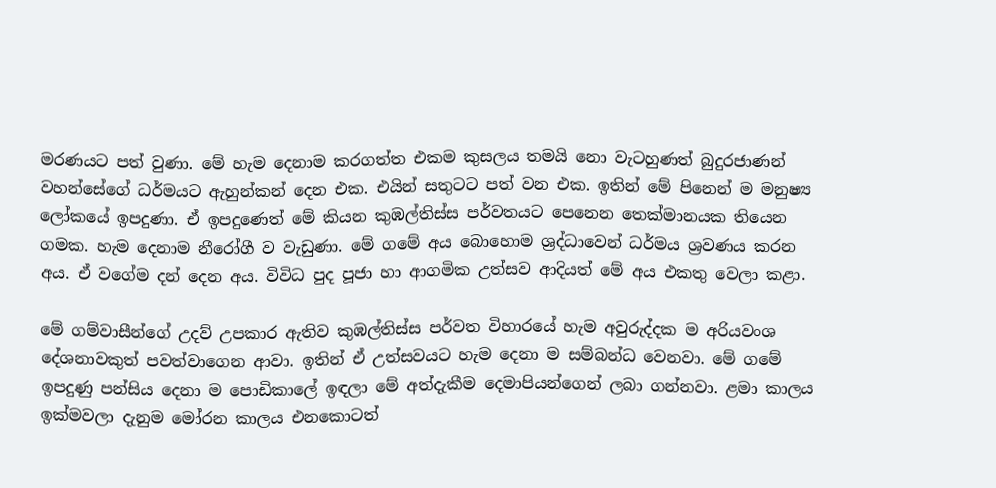මරණයට පත් වුණා. මේ හැම දෙනාම කරගත්ත එකම කුසලය තමයි නො වැටහුණත් බුදුරජාණන් වහන්සේගේ ධර්මයට ඇහුන්කන් දෙන එක. එයින් සතුටට පත් වන එක. ඉතින් මේ පිනෙන් ම මනුෂ්‍ය ලෝකයේ ඉපදුණා. ඒ ඉපදුණෙත් මේ කියන කුඹල්තිස්ස පර්වතයට පෙනෙන තෙක්මානයක තියෙන ගමක. හැම දෙනාම නීරෝගී ව වැඩුණා. මේ ගමේ අය බොහොම ශ්‍රද්ධාවෙන් ධර්මය ශ්‍රවණය කරන අය. ඒ වගේම දන් දෙන අය. විවිධ පුද පූජා හා ආගමික උත්සව ආදියත් මේ අය එකතු වෙලා කළා.

මේ ගම්වාසීන්ගේ උදව් උපකාර ඇතිව කුඹල්තිස්ස පර්වත විහාරයේ හැම අවුරුද්දක ම අරියවංශ දේශනාවකුත් පවත්වාගෙන ආවා. ඉතින් ඒ උත්සවයට හැම දෙනා ම සම්බන්ධ වෙනවා. මේ ගමේ ඉපදුණු පන්සිය දෙනා ම පොඩිකාලේ ඉඳලා මේ අත්දැකීම දෙමාපියන්ගෙන් ලබා ගන්නවා. ළමා කාලය ඉක්මවලා දැනුම මෝරන කාලය එනකොටත්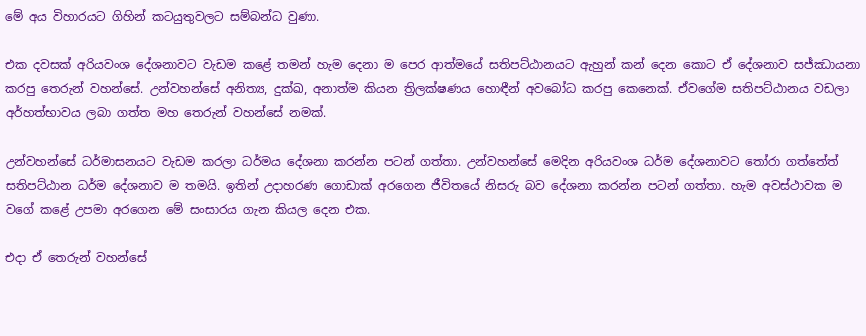මේ අය විහාරයට ගිහින් කටයුතුවලට සම්බන්ධ වුණා.

එක දවසක් අරියවංශ දේශනාවට වැඩම කළේ තමන් හැම දෙනා ම පෙර ආත්මයේ සතිපට්ඨානයට ඇහුන් කන් දෙන කොට ඒ දේශනාව සජ්ඣායනා කරපු තෙරුන් වහන්සේ. උන්වහන්සේ අනිත්‍ය, දුක්ඛ, අනාත්ම කියන ත්‍රිලක්ෂණය හොඳීන් අවබෝධ කරපු කෙනෙක්. ඒවගේම සතිපට්ඨානය වඩලා අර්හත්භාවය ලබා ගත්ත මහ තෙරුන් වහන්සේ නමක්.

උන්වහන්සේ ධර්මාසනයට වැඩම කරලා ධර්මය දේශනා කරන්න පටන් ගත්තා. උන්වහන්සේ මෙදින අරියවංශ ධර්ම දේශනාවට තෝරා ගත්තේත් සතිපට්ඨාන ධර්ම දේශනාව ම තමයි. ඉතින් උදාහරණ ගොඩාක් අරගෙන ජීවිතයේ නිසරු බව දේශනා කරන්න පටන් ගත්තා. හැම අවස්ථාවක ම වගේ කළේ උපමා අරගෙන මේ සංසාරය ගැන කියල දෙන එක.

එදා ඒ තෙරුන් වහන්සේ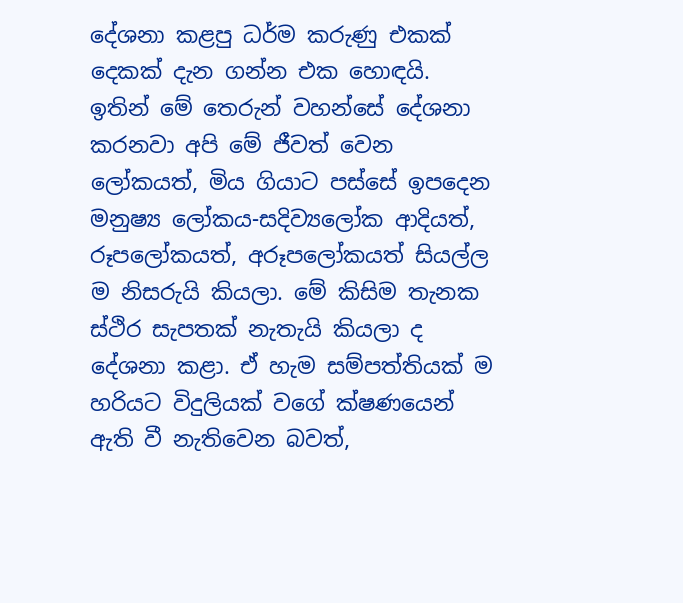දේශනා කළපු ධර්ම කරුණු එකක් දෙකක් දැන ගන්න එක හොඳයි. ඉතින් මේ තෙරුන් වහන්සේ දේශනා කරනවා අපි මේ ජීවත් වෙන ලෝකයත්, මිය ගියාට පස්සේ ඉපදෙන මනුෂ්‍ය ලෝකය-සදිව්‍යලෝක ආදියත්, රූපලෝකයත්, අරූපලෝකයත් සියල්ල ම නිසරුයි කියලා. මේ කිසිම තැනක ස්ථිර සැපතක් නැතැයි කියලා ද දේශනා කළා. ඒ හැම සම්පත්තියක් ම හරියට විදුලියක් වගේ ක්ෂණයෙන් ඇති වී නැතිවෙන බවත්,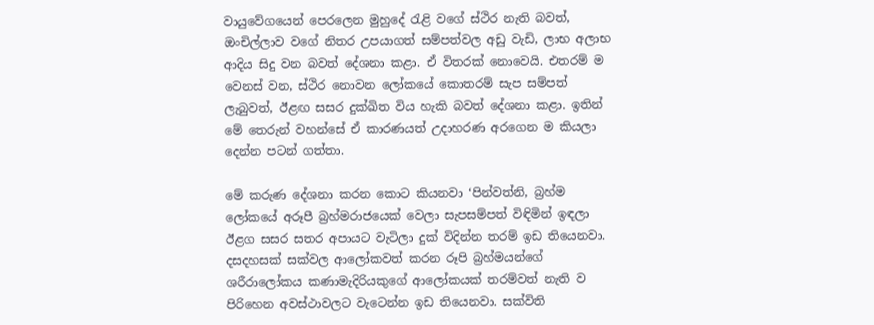වායුවේගයෙන් පෙරලෙන මුහුදේ රැළි වගේ ස්ථිර නැති බවත්, ඔංචිල්ලාව වගේ නිතර උපයාගත් සම්පත්වල අඩු වැඩි, ලාභ අලාභ ආදිය සිදු වන බවත් දේශනා කළා. ඒ විතරක් නොවෙයි. එතරම් ම වෙනස් වන, ස්ථිර නොවන ලෝකයේ කොතරම් සැප සම්පත් ලැබුවත්, ඊළඟ සසර දුක්ඛිත විය හැකි බවත් දේශනා කළා. ඉතින් මේ තෙරුන් වහන්සේ ඒ කාරණයත් උදාහරණ අරගෙන ම කියලා දෙන්න පටන් ගත්තා.

මේ කරුණ දේශනා කරන කොට කියනවා ‘පින්වත්නි, බ්‍රහ්ම ලෝකයේ අරූපී බ්‍රහ්මරාජයෙක් වෙලා සැපසම්පත් විඳිමින් ඉඳලා ඊළග සසර සතර අපායට වැටිලා දුක් විදින්න තරම් ඉඩ තියෙනවා. දසදහසක් සක්වල ආලෝකවත් කරන රූපි බ්‍රහ්මයන්ගේ ශරීරාලෝකය කණාමැදිරියකුගේ ආලෝකයක් තරම්වත් නැති ව පිරිහෙන අවස්ථාවලට වැටෙන්න ඉඩ තියෙනවා. සක්විති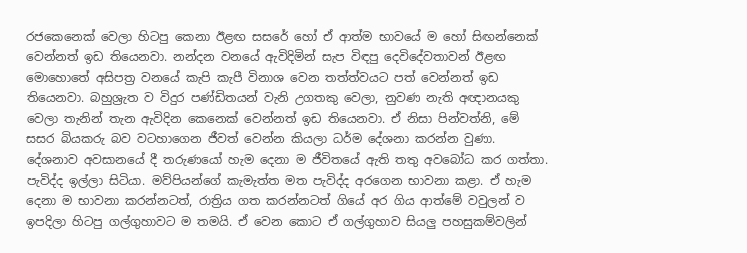රජකෙනෙක් වෙලා හිටපු කෙනා ඊළඟ සසරේ හෝ ඒ ආත්ම භාවයේ ම හෝ සිඟන්නෙක් වෙන්නත් ඉඩ තියෙනවා. නන්දන වනයේ ඇවිදිමින් සැප විඳපු දෙවිදේවතාවන් ඊළඟ මොහොතේ අසිපත්‍ර වනයේ කැපි කැපී විනාශ වෙන තත්ත්වයට පත් වෙන්නත් ඉඩ තියෙනවා. බහුශ්‍රැත ව විදුර පණ්ඩිතයන් වැනි උගතකු වෙලා, නුවණ නැති අඥානයකු වෙලා තැනින් තැන ඇවිදින කෙනෙක් වෙන්නත් ඉඩ තියෙනවා. ඒ නිසා පින්වත්නි, මේ සසර බියකරු බව වටහාගෙන ජීවත් වෙන්න කියලා ධර්ම දේශනා කරන්න වුණා. දේශනාව අවසානයේ දී තරුණයෝ හැම දෙනා ම ජීවිතයේ ඇති තතු අවබෝධ කර ගත්තා. පැවිද්ද ඉල්ලා සිටියා. මව්පියන්ගේ කැමැත්ත මත පැවිද්ද අරගෙන භාවනා කළා. ඒ හැම දෙනා ම භාවනා කරන්නටත්, රාත්‍රිය ගත කරන්නටත් ගියේ අර ගිය ආත්මේ වවුලන් ව ඉපදිලා හිටපු ගල්ගුහාවට ම තමයි. ඒ වෙන කොට ඒ ගල්ගුහාව සියලු පහසුකම්වලින්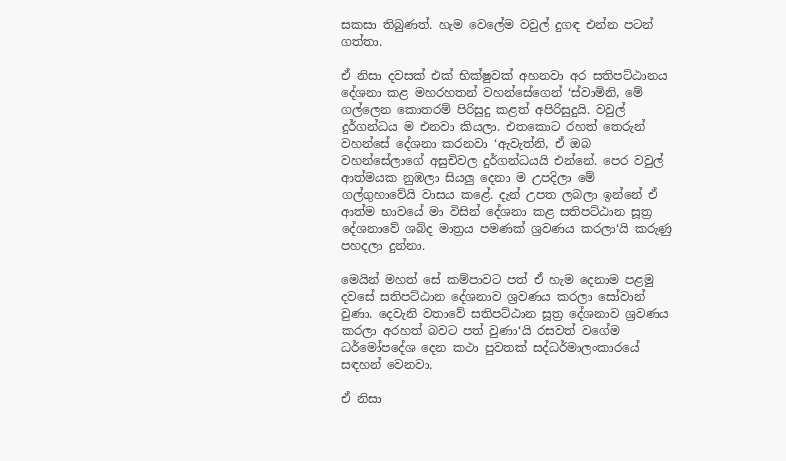සකසා තිබුණත්. හැම වෙලේම වවුල් දුගඳ එන්න පටන් ගත්තා.

ඒ නිසා දවසක් එක් භික්ෂුවක් අහනවා අර සතිපට්ඨානය දේශනා කළ මහරහතන් වහන්සේගෙන් ‘ස්වාමිනි, මේ ගල්ලෙන කොතරම් පිරිසුදු කළත් අපිරිසුදුයි. වවුල් දුර්ගන්ධය ම එනවා කියලා. එතකොට රහත් තෙරුන් වහන්සේ දේශනා කරනවා ‘ඇවැත්නි, ඒ ඔබ වහන්සේලාගේ අසුචිවල දුර්ගන්ධයයි එන්නේ. පෙර වවුල් ආත්මයක නුඹලා සියලු දෙනා ම උපදිලා මේ ගල්ගුහාවේයි වාසය කළේ. දැන් උපත ලබලා ඉන්නේ ඒ ආත්ම භාවයේ මා විසින් දේශනා කළ සතිපට්ඨාන සූත්‍ර දේශනාවේ ශබ්ද මාත්‍රය පමණක් ශ්‍රවණය කරලා‘යි කරුණු පහදලා දුන්නා.

මෙයින් මහත් සේ කම්පාවට පත් ඒ හැම දෙනාම පළමු දවසේ සතිපට්ඨාන දේශනාව ශ්‍රවණය කරලා සෝවාන් වුණා. දෙවැනි වතාවේ සතිපට්ඨාන සූත්‍ර දේශනාව ශ්‍රවණය කරලා අරහත් බවට පත් වුණා‘යි රසවත් වගේම ධර්මෝපදේශ දෙන කථා පුවතක් සද්ධර්මාලංකාරයේ සඳහන් වෙනවා.

ඒ නිසා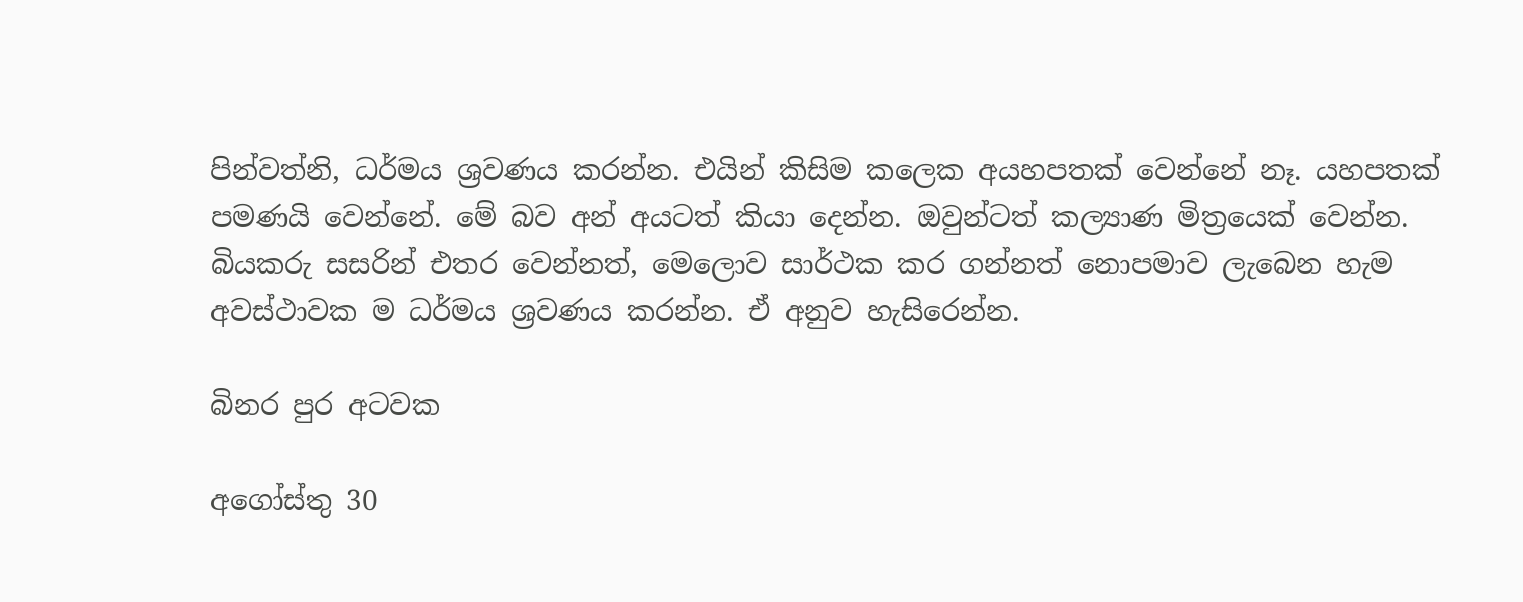පින්වත්නි, ධර්මය ශ්‍රවණය කරන්න. එයින් කිසිම කලෙක අයහපතක් වෙන්නේ නෑ. යහපතක් පමණයි වෙන්නේ. මේ බව අන් අයටත් කියා දෙන්න. ඔවුන්ටත් කල්‍යාණ මිත්‍රයෙක් වෙන්න. බියකරු සසරින් එතර වෙන්නත්, මෙලොව සාර්ථක කර ගන්නත් නොපමාව ලැබෙන හැම අවස්ථාවක ම ධර්මය ශ්‍රවණය කරන්න. ඒ අනුව හැසිරෙන්න.

බිනර පුර අටවක

අගෝස්තු 30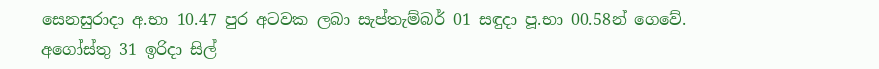සෙනසුරාදා අ.භා 10.47 පුර අටවක ලබා සැප්තැම්බර් 01 සඳුදා පූ.භා 00.58න් ගෙවේ.
අගෝස්තු 31 ඉරිදා සිල්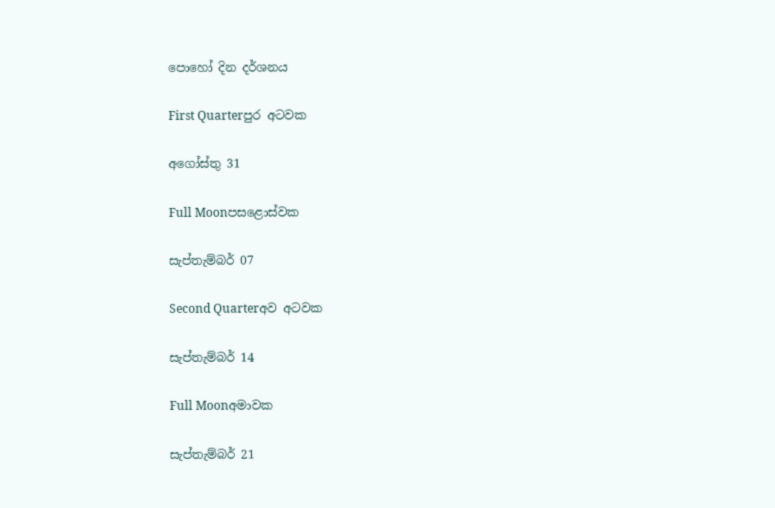පොහෝ දින දර්ශනය

First Quarterපුර අටවක

අගෝස්තු 31

Full Moonපසළොස්වක

සැප්තැම්බර් 07

Second Quarterඅව අටවක

සැප්තැම්බර් 14

Full Moonඅමාවක

සැප්තැම්බර් 21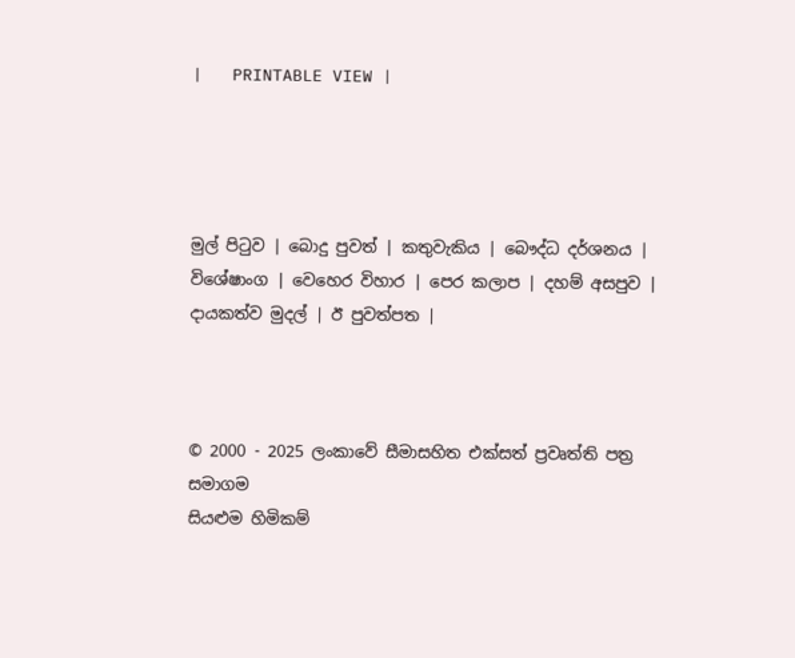|   PRINTABLE VIEW |




මුල් පිටුව | බොදු පුවත් | කතුවැකිය | බෞද්ධ දර්ශනය | විශේෂාංග | වෙහෙර විහාර | පෙර කලාප | දහම් අසපුව | දායකත්ව මුදල් | ඊ පුවත්පත |



© 2000 - 2025 ලංකාවේ සීමාසහිත එක්සත් ප්‍රවෘත්ති පත්‍ර සමාගම
සියළුම හිමිකම්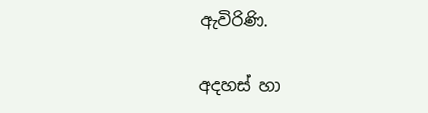ඇවිරිණි.

අදහස් හා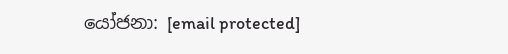යෝජනා: [email protected]